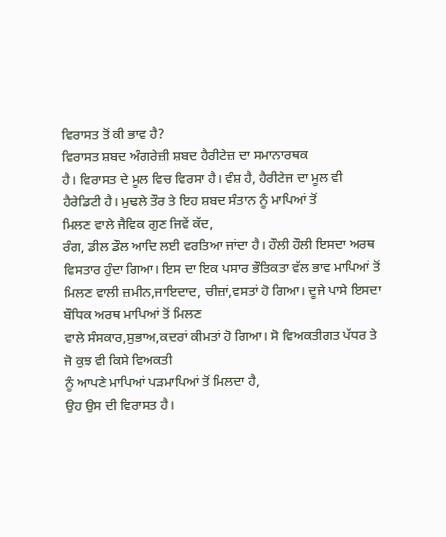ਵਿਰਾਸਤ ਤੋਂ ਕੀ ਭਾਵ ਹੈ?
ਵਿਰਾਸਤ ਸ਼ਬਦ ਅੰਗਰੇਜ਼ੀ ਸ਼ਬਦ ਹੈਰੀਟੇਜ਼ ਦਾ ਸਮਾਨਾਰਥਕ
ਹੈ। ਵਿਰਾਸਤ ਦੇ ਮੂਲ ਵਿਚ ਵਿਰਸਾ ਹੈ। ਵੰਸ਼ ਹੈ, ਹੈਰੀਟੇਜ ਦਾ ਮੂਲ ਵੀ ਹੈਰੇਡਿਟੀ ਹੈ। ਮੁਢਲੇ ਤੌਰ ਤੇ ਇਹ ਸ਼ਬਦ ਸੰਤਾਨ ਨੂੰ ਮਾਪਿਆਂ ਤੋਂ
ਮਿਲਣ ਵਾਲੇ ਜੈਵਿਕ ਗੁਣ ਜਿਵੇਂ ਕੱਦ,
ਰੰਗ, ਡੀਲ ਡੌਲ ਆਦਿ ਲਈ ਵਰਤਿਆ ਜਾਂਦਾ ਹੈ। ਹੌਲੀ ਹੌਲੀ ਇਸਦਾ ਅਰਥ ਵਿਸਤਾਰ ਹੁੰਦਾ ਗਿਆ। ਇਸ ਦਾ ਇਕ ਪਸਾਰ ਭੌਤਿਕਤਾ ਵੱਲ ਭਾਵ ਮਾਪਿਆਂ ਤੋਂ
ਮਿਲਣ ਵਾਲੀ ਜ਼ਮੀਨ,ਜਾਇਦਾਦ, ਚੀਜ਼ਾਂ,ਵਸਤਾਂ ਹੋ ਗਿਆ। ਦੂਜੇ ਪਾਸੇ ਇਸਦਾ ਬੌਧਿਕ ਅਰਥ ਮਾਪਿਆਂ ਤੋਂ ਮਿਲਣ
ਵਾਲੇ ਸੰਸਕਾਰ,ਸੁਭਾਅ,ਕਦਰਾਂ ਕੀਮਤਾਂ ਹੋ ਗਿਆ। ਸੋ ਵਿਅਕਤੀਗਤ ਪੱਧਰ ਤੇ ਜੋ ਕੁਝ ਵੀ ਕਿਸੇ ਵਿਅਕਤੀ
ਨੂੰ ਆਪਣੇ ਮਾਪਿਆਂ ਪੜਮਾਪਿਆਂ ਤੋਂ ਮਿਲਦਾ ਹੈ,
ਉਹ ਉਸ ਦੀ ਵਿਰਾਸਤ ਹੈ।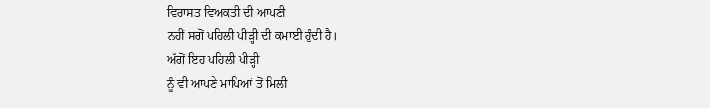ਵਿਰਾਸਤ ਵਿਅਕਤੀ ਦੀ ਆਪਣੀ
ਨਹੀਂ ਸਗੋਂ ਪਹਿਲੀ ਪੀੜ੍ਹੀ ਦੀ ਕਮਾਈ ਹੁੰਦੀ ਹੈ।
ਅੱਗੋਂ ਇਹ ਪਹਿਲੀ ਪੀੜ੍ਹੀ
ਨੂੰ ਵੀ ਆਪਣੇ ਮਾਪਿਆਂ ਤੋਂ ਮਿਲੀ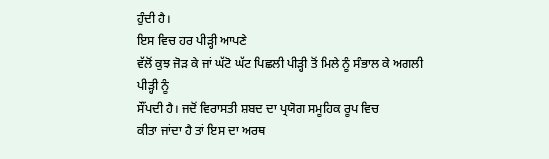ਹੁੰਦੀ ਹੈ।
ਇਸ ਵਿਚ ਹਰ ਪੀੜ੍ਹੀ ਆਪਣੇ
ਵੱਲੋਂ ਕੁਝ ਜੋੜ ਕੇ ਜਾਂ ਘੱਟੋ ਘੱਟ ਪਿਛਲੀ ਪੀੜ੍ਹੀ ਤੋਂ ਮਿਲੇ ਨੂੰ ਸੰਭਾਲ ਕੇ ਅਗਲੀ ਪੀੜ੍ਹੀ ਨੂੰ
ਸੌਂਪਦੀ ਹੈ। ਜਦੋਂ ਵਿਰਾਸਤੀ ਸ਼ਬਦ ਦਾ ਪ੍ਰਯੋਗ ਸਮੂਹਿਕ ਰੂਪ ਵਿਚ
ਕੀਤਾ ਜਾਂਦਾ ਹੈ ਤਾਂ ਇਸ ਦਾ ਅਰਥ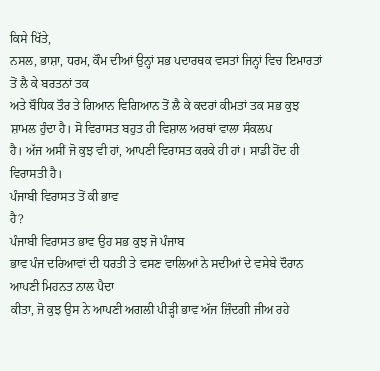ਕਿਸੇ ਖਿੱਤੇ,
ਨਸਲ, ਭਾਸ਼ਾ, ਧਰਮ, ਕੌਮ ਦੀਆਂ ਉਨ੍ਹਾਂ ਸਭ ਪਦਾਰਥਕ ਵਸਤਾਂ ਜਿਨ੍ਹਾਂ ਵਿਚ ਇਮਾਰਤਾਂ ਤੋਂ ਲੈ ਕੇ ਬਰਤਨਾਂ ਤਕ
ਅਤੇ ਬੌਧਿਕ ਤੌਰ ਤੇ ਗਿਆਨ ਵਿਗਿਆਨ ਤੋਂ ਲੈ ਕੇ ਕਦਰਾਂ ਕੀਮਤਾਂ ਤਕ ਸਭ ਕੁਝ ਸ਼ਾਮਲ ਹੁੰਦਾ ਹੈ। ਸੋ ਵਿਰਾਸਤ ਬਹੁਤ ਹੀ ਵਿਸ਼ਾਲ ਅਰਥਾਂ ਵਾਲਾ ਸੰਕਲਪ
ਹੈ। ਅੱਜ ਅਸੀਂ ਜੋ ਕੁਝ ਵੀ ਹਾਂ, ਆਪਣੀ ਵਿਰਾਸਤ ਕਰਕੇ ਹੀ ਹਾਂ। ਸਾਡੀ ਹੋਂਦ ਹੀ ਵਿਰਾਸਤੀ ਹੈ।
ਪੰਜਾਬੀ ਵਿਰਾਸਤ ਤੋਂ ਕੀ ਭਾਵ
ਹੈ?
ਪੰਜਾਬੀ ਵਿਰਾਸਤ ਭਾਵ ਉਹ ਸਭ ਕੁਝ ਜੋ ਪੰਜਾਬ
ਭਾਵ ਪੰਜ ਦਰਿਆਵਾਂ ਦੀ ਧਰਤੀ ਤੇ ਵਸਣ ਵਾਲਿਆਂ ਨੇ ਸਦੀਆਂ ਦੇ ਵਸੇਬੇ ਦੌਰਾਨ ਆਪਣੀ ਮਿਹਨਤ ਨਾਲ ਪੈਦਾ
ਕੀਤਾ, ਜੋ ਕੁਝ ਉਸ ਨੇ ਆਪਣੀ ਅਗਲੀ ਪੀੜ੍ਹੀ ਭਾਵ ਅੱਜ ਜ਼ਿੰਦਗੀ ਜੀਅ ਰਹੇ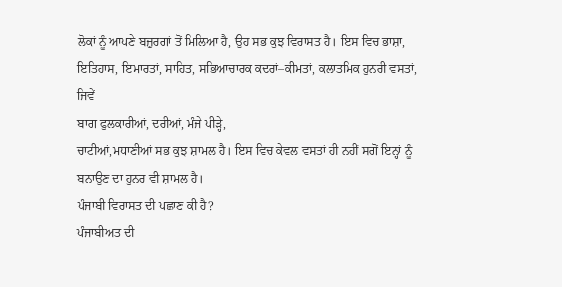ਲੋਕਾਂ ਨੂੰ ਆਪਣੇ ਬਜ਼ੁਰਗਾਂ ਤੋਂ ਮਿਲਿਆ ਹੈ, ਉਹ ਸਭ ਕੁਝ ਵਿਰਾਸਤ ਹੈ। ਇਸ ਵਿਚ ਭਾਸ਼ਾ, ਇਤਿਹਾਸ, ਇਮਾਰਤਾਂ, ਸਾਹਿਤ, ਸਭਿਆਚਾਰਕ ਕਦਰਾਂ–ਕੀਮਤਾਂ, ਕਲਾਤਮਿਕ ਹੁਨਰੀ ਵਸਤਾਂ, ਜਿਵੇਂ
ਬਾਗ ਫੁਲਕਾਰੀਆਂ, ਦਰੀਆਂ, ਮੰਜੇ ਪੀੜ੍ਹੇ,
ਚਾਟੀਆਂ,ਮਧਾਣੀਆਂ ਸਭ ਕੁਝ ਸ਼ਾਮਲ ਹੈ। ਇਸ ਵਿਚ ਕੇਵਲ ਵਸਤਾਂ ਹੀ ਨਹੀਂ ਸਗੋਂ ਇਨ੍ਹਾਂ ਨੂੰ
ਬਨਾਉਣ ਦਾ ਹੁਨਰ ਵੀ ਸ਼ਾਮਲ ਹੈ।
ਪੰਜਾਬੀ ਵਿਰਾਸਤ ਦੀ ਪਛਾਣ ਕੀ ਹੈ?
ਪੰਜਾਬੀਅਤ ਦੀ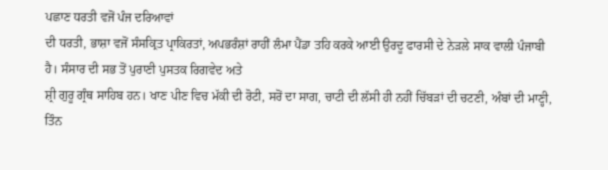ਪਛਾਣ ਧਰਤੀ ਵਜੋਂ ਪੰਜ ਦਰਿਆਵਾਂ
ਦੀ ਧਰਤੀ, ਭਾਸ਼ਾ ਵਜੋਂ ਸੰਸਕ੍ਰਿਤ ਪ੍ਰਾਕਿਰਤਾਂ, ਅਪਭਰੰਸ਼ਾਂ ਰਾਹੀਂ ਲੰਮਾ ਪੈਂਡਾ ਤਹਿ ਕਰਕੇ ਆਈ ਉਰਦੂ ਫਾਰਸੀ ਦੇ ਨੇੜਲੇ ਸਾਕ ਵਾਲੀ ਪੰਜਾਬੀ
ਹੈ। ਸੰਸਾਰ ਦੀ ਸਭ ਤੋਂ ਪੁਰਾਣੀ ਪੁਸਤਕ ਰਿਗਵੇਦ ਅਤੇ
ਸ਼੍ਰੀ ਗੁਰੂ ਗ੍ਰੰਥ ਸਾਹਿਬ ਹਨ। ਖਾਣ ਪੀਣ ਵਿਚ ਮੱਕੀ ਦੀ ਰੋਟੀ, ਸਰੋਂ ਦਾ ਸਾਗ, ਚਾਟੀ ਦੀ ਲੱਸੀ ਹੀ ਨਹੀਂ ਚਿੱਬੜਾਂ ਦੀ ਚਟਣੀ, ਅੰਬਾਂ ਦੀ ਮਾਣ੍ਹੀ,
ਤਿੰਨ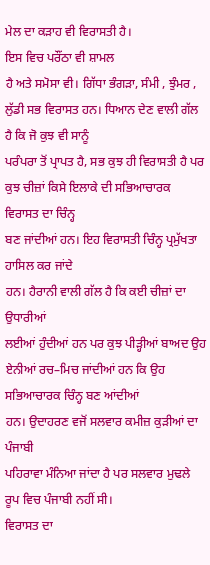ਮੇਲ ਦਾ ਕੜਾਹ ਵੀ ਵਿਰਾਸਤੀ ਹੈ।
ਇਸ ਵਿਚ ਪਰੌਂਠਾ ਵੀ ਸ਼ਾਮਲ
ਹੈ ਅਤੇ ਸਮੋਸਾ ਵੀ। ਗਿੱਧਾ ਭੰਗੜਾ, ਸੰਮੀ , ਝੁੰਮਰ , ਲੁੱਡੀ ਸਭ ਵਿਰਾਸਤ ਹਨ। ਧਿਆਨ ਦੇਣ ਵਾਲੀ ਗੱਲ ਹੈ ਕਿ ਜੋ ਕੁਝ ਵੀ ਸਾਨੂੰ
ਪਰੰਪਰਾ ਤੋਂ ਪ੍ਰਾਪਤ ਹੈ, ਸਭ ਕੁਝ ਹੀ ਵਿਰਾਸਤੀ ਹੈ ਪਰ ਕੁਝ ਚੀਜ਼ਾਂ ਕਿਸੇ ਇਲਾਕੇ ਦੀ ਸਭਿਆਚਾਰਕ ਵਿਰਾਸਤ ਦਾ ਚਿੰਨ੍ਹ
ਬਣ ਜਾਂਦੀਆਂ ਹਨ। ਇਹ ਵਿਰਾਸਤੀ ਚਿੰਨ੍ਹ ਪ੍ਰਮੁੱਖਤਾ ਹਾਸਿਲ ਕਰ ਜਾਂਦੇ
ਹਨ। ਹੈਰਾਨੀ ਵਾਲੀ ਗੱਲ ਹੈ ਕਿ ਕਈ ਚੀਜ਼ਾਂ ਦਾ ਉਧਾਰੀਆਂ
ਲਈਆਂ ਹੁੰਦੀਆਂ ਹਨ ਪਰ ਕੁਝ ਪੀੜ੍ਹੀਆਂ ਬਾਅਦ ਉਹ ਏਨੀਆਂ ਰਚ–ਮਿਚ ਜਾਂਦੀਆਂ ਹਨ ਕਿ ਉਹ ਸਭਿਆਚਾਰਕ ਚਿੰਨ੍ਹ ਬਣ ਆਂਦੀਆਂ
ਹਨ। ਉਦਾਹਰਣ ਵਜੋਂ ਸਲਵਾਰ ਕਮੀਜ਼ ਕੁੜੀਆਂ ਦਾ ਪੰਜਾਬੀ
ਪਹਿਰਾਵਾ ਮੰਨਿਆ ਜਾਂਦਾ ਹੈ ਪਰ ਸਲਵਾਰ ਮੁਢਲੇ ਰੂਪ ਵਿਚ ਪੰਜਾਬੀ ਨਹੀਂ ਸੀ।
ਵਿਰਾਸਤ ਦਾ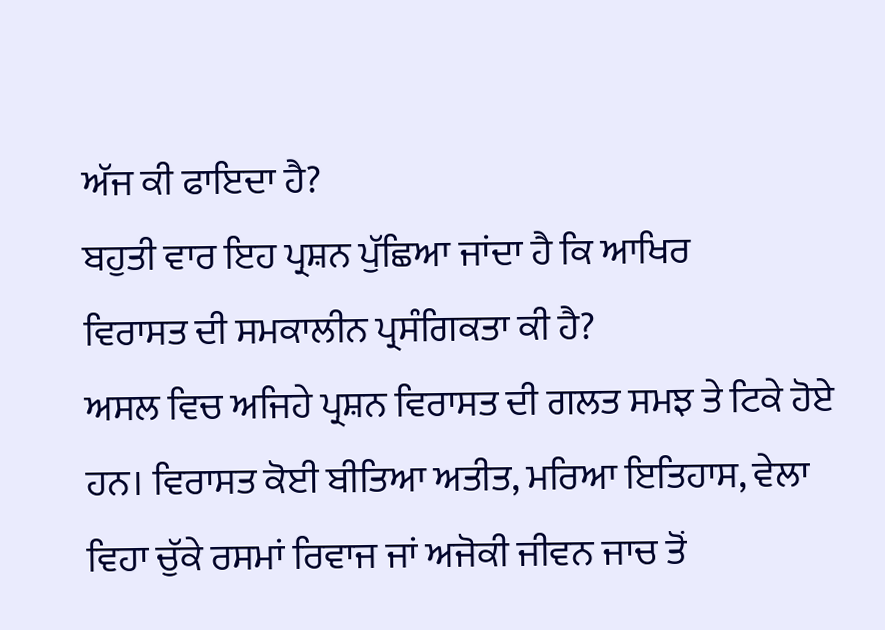ਅੱਜ ਕੀ ਫਾਇਦਾ ਹੈ?
ਬਹੁਤੀ ਵਾਰ ਇਹ ਪ੍ਰਸ਼ਨ ਪੁੱਛਿਆ ਜਾਂਦਾ ਹੈ ਕਿ ਆਖਿਰ
ਵਿਰਾਸਤ ਦੀ ਸਮਕਾਲੀਨ ਪ੍ਰਸੰਗਿਕਤਾ ਕੀ ਹੈ?
ਅਸਲ ਵਿਚ ਅਜਿਹੇ ਪ੍ਰਸ਼ਨ ਵਿਰਾਸਤ ਦੀ ਗਲਤ ਸਮਝ ਤੇ ਟਿਕੇ ਹੋਏ ਹਨ। ਵਿਰਾਸਤ ਕੋਈ ਬੀਤਿਆ ਅਤੀਤ, ਮਰਿਆ ਇਤਿਹਾਸ, ਵੇਲਾ ਵਿਹਾ ਚੁੱਕੇ ਰਸਮਾਂ ਰਿਵਾਜ ਜਾਂ ਅਜੋਕੀ ਜੀਵਨ ਜਾਚ ਤੋਂ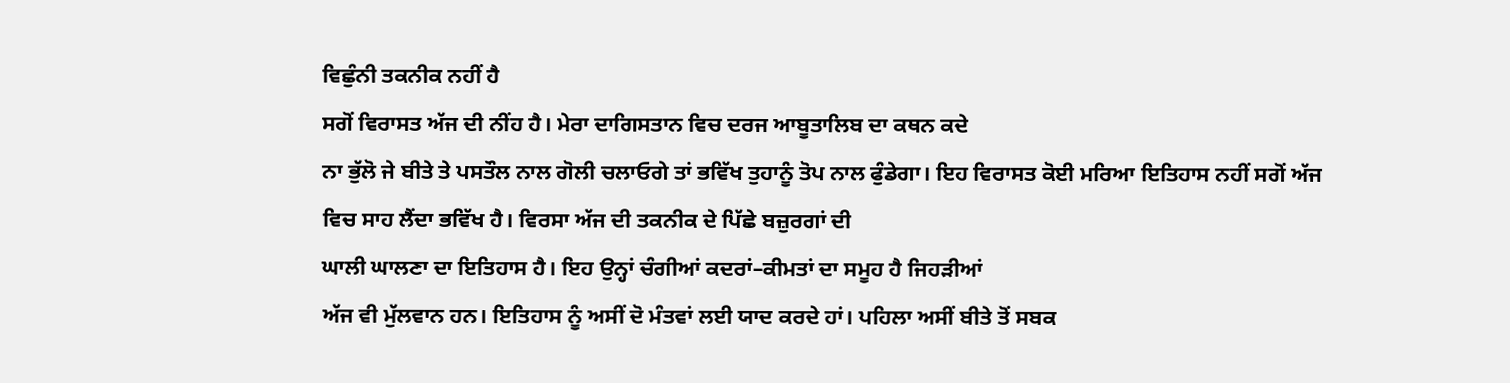ਵਿਛੁੰਨੀ ਤਕਨੀਕ ਨਹੀਂ ਹੈ
ਸਗੋਂ ਵਿਰਾਸਤ ਅੱਜ ਦੀ ਨੀਂਹ ਹੈ। ਮੇਰਾ ਦਾਗਿਸਤਾਨ ਵਿਚ ਦਰਜ ਆਬੂਤਾਲਿਬ ਦਾ ਕਥਨ ਕਦੇ
ਨਾ ਭੁੱਲੋ ਜੇ ਬੀਤੇ ਤੇ ਪਸਤੌਲ ਨਾਲ ਗੋਲੀ ਚਲਾਓਗੇ ਤਾਂ ਭਵਿੱਖ ਤੁਹਾਨੂੰ ਤੋਪ ਨਾਲ ਫੁੰਡੇਗਾ। ਇਹ ਵਿਰਾਸਤ ਕੋਈ ਮਰਿਆ ਇਤਿਹਾਸ ਨਹੀਂ ਸਗੋਂ ਅੱਜ
ਵਿਚ ਸਾਹ ਲੈਂਦਾ ਭਵਿੱਖ ਹੈ। ਵਿਰਸਾ ਅੱਜ ਦੀ ਤਕਨੀਕ ਦੇ ਪਿੱਛੇ ਬਜ਼ੁਰਗਾਂ ਦੀ
ਘਾਲੀ ਘਾਲਣਾ ਦਾ ਇਤਿਹਾਸ ਹੈ। ਇਹ ਉਨ੍ਹਾਂ ਚੰਗੀਆਂ ਕਦਰਾਂ–ਕੀਮਤਾਂ ਦਾ ਸਮੂਹ ਹੈ ਜਿਹੜੀਆਂ
ਅੱਜ ਵੀ ਮੁੱਲਵਾਨ ਹਨ। ਇਤਿਹਾਸ ਨੂੰ ਅਸੀਂ ਦੋ ਮੰਤਵਾਂ ਲਈ ਯਾਦ ਕਰਦੇ ਹਾਂ। ਪਹਿਲਾ ਅਸੀਂ ਬੀਤੇ ਤੋਂ ਸਬਕ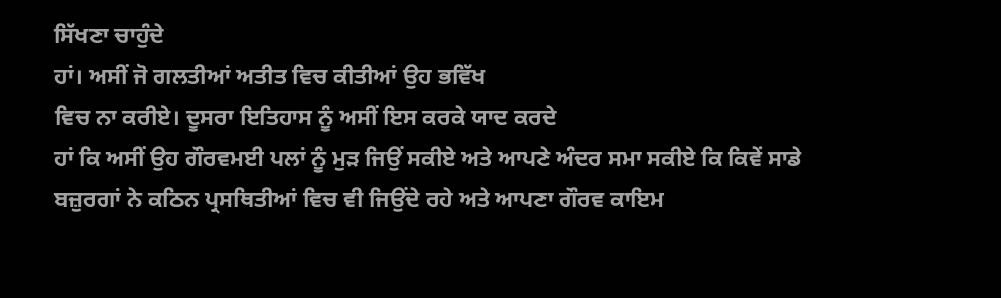ਸਿੱਖਣਾ ਚਾਹੁੰਦੇ
ਹਾਂ। ਅਸੀਂ ਜੋ ਗਲਤੀਆਂ ਅਤੀਤ ਵਿਚ ਕੀਤੀਆਂ ਉਹ ਭਵਿੱਖ
ਵਿਚ ਨਾ ਕਰੀਏ। ਦੂਸਰਾ ਇਤਿਹਾਸ ਨੂੰ ਅਸੀਂ ਇਸ ਕਰਕੇ ਯਾਦ ਕਰਦੇ
ਹਾਂ ਕਿ ਅਸੀਂ ਉਹ ਗੌਰਵਮਈ ਪਲਾਂ ਨੂੰ ਮੁੜ ਜਿਉਂ ਸਕੀਏ ਅਤੇ ਆਪਣੇ ਅੰਦਰ ਸਮਾ ਸਕੀਏ ਕਿ ਕਿਵੇਂ ਸਾਡੇ
ਬਜ਼ੁਰਗਾਂ ਨੇ ਕਠਿਨ ਪ੍ਰਸਥਿਤੀਆਂ ਵਿਚ ਵੀ ਜਿਉਂਦੇ ਰਹੇ ਅਤੇ ਆਪਣਾ ਗੌਰਵ ਕਾਇਮ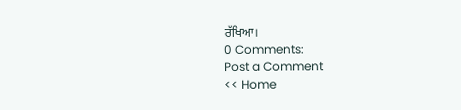ਰੱਖਿਆ।
0 Comments:
Post a Comment
<< Home